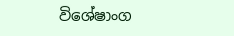විශේෂාංග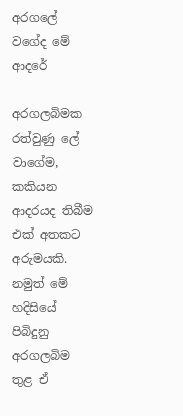අරගලේ වගේද මේ ආදරේ

අරගලබිමක රත්වුණු ලේ වාගේම, කකියන ආදරයද තිබීම එක් අතකට අරුමයකි. නමුත් මේ හදිසියේ පිබිදුනු අරගලබිම තුළ ඒ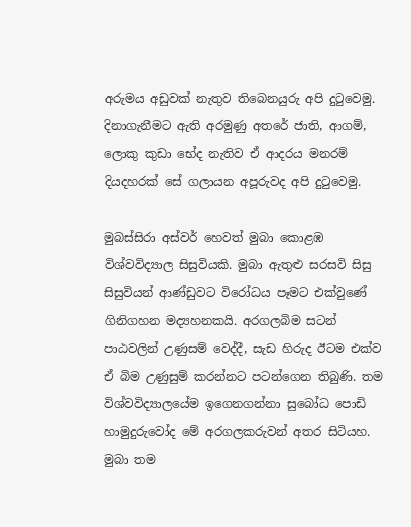අරුමය අඩුවක් නැතුව තිබෙනයුරු අපි දුටුවෙමු. දිනාගැනීමට ඇති අරමුණු අතරේ ජාති, ආගම්, ලොකු කුඩා භේද නැතිව ඒ ආදරය මනරම් දියදහරක් සේ ගලායන අපූරුවද අපි දුටුවෙමු.

මුබස්සිරා අස්වර් හෙවත් මුබා කොළඹ විශ්වවිද්‍යාල සිසුවියකි. මුබා ඇතුළු සරසවි සිසු සිසුවියන් ආණ්ඩුවට විරෝධය පෑමට එක්වුණේ ගිනිගහන මද්‍යහනකයි. අරගලබිම සටන් පාඨවලින් උණුසම් වෙද්දී, සැඩ හිරුද ඊටම එක්ව ඒ බිම උණුසුම් කරන්නට පටන්ගෙන තිබුණි. තම විශ්වවිද්‍යාලයේම ඉගෙනගන්නා සුබෝධ පොඩි හාමුදුරුවෝද මේ අරගලකරුවන් අතර සිටියහ. මුබා තම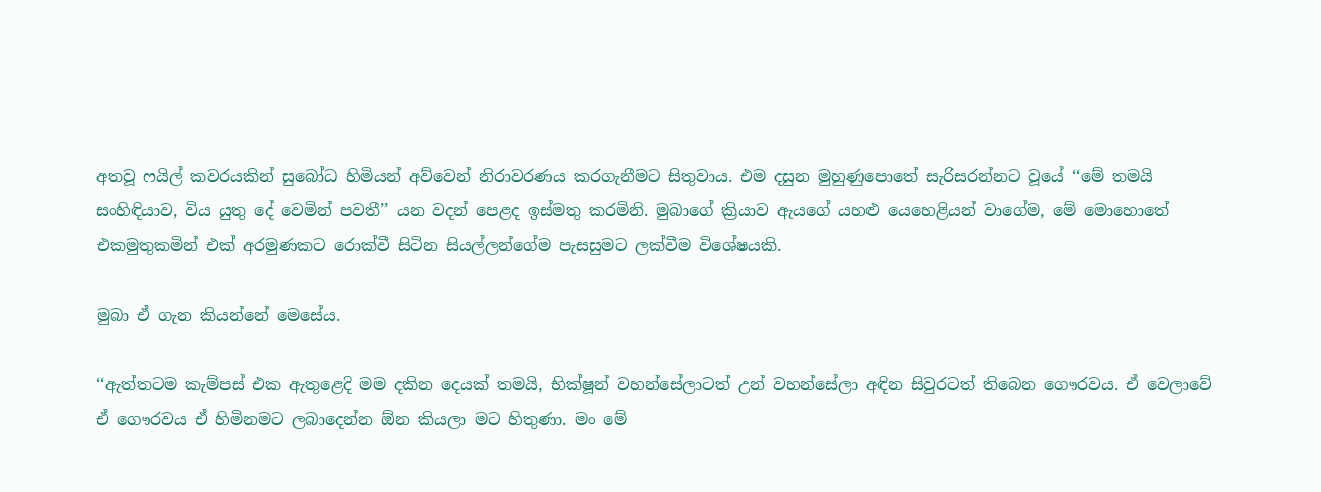අතවූ ෆයිල් කවරයකින් සුබෝධ හිමියන් අව්වෙන් නිරාවරණය කරගැනීමට සිතුවාය. එම දසුන මුහුණුපොතේ සැරිසරන්නට වූයේ ‘‘මේ තමයි සංහිඳියාව, විය යුතු දේ වෙමින් පවතී’’ යන වදන් පෙළද ඉස්මතු කරමිනි. මුබාගේ ක්‍රියාව ඇයගේ යහළු යෙහෙළියන් වාගේම, මේ මොහොතේ එකමුතුකමින් එක් අරමුණකට රොක්වී සිටින සියල්ලන්ගේම පැසසුමට ලක්වීම විශේෂයකි.

මුබා ඒ ගැන කියන්නේ මෙසේය.

‘‘ඇත්තටම කැම්පස් එක ඇතුළෙදි මම දකින දෙයක් තමයි, භික්ෂූන් වහන්සේලාටත් උන් වහන්සේලා අඳින සිවුරටත් තිබෙන ගෞරවය. ඒ වෙලාවේ ඒ ගෞරවය ඒ හිමිනමට ලබාදෙන්න ඕන කියලා මට හිතුණා. මං මේ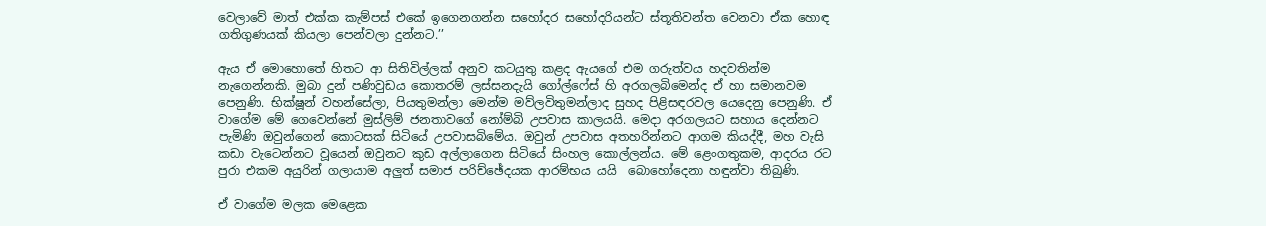වෙලාවේ මාත් එක්ක කැම්පස් එකේ ඉගෙනගන්න සහෝදර සහෝදරියන්ට ස්තූතිවන්ත වෙනවා ඒක හොඳ ගතිගුණයක් කියලා පෙන්වලා දුන්නට.’’

ඇය ඒ මොහොතේ හිතට ආ සිතිවිල්ලක් අනුව කටයුතු කළද ඇයගේ එම ගරුත්වය හදවතින්ම නැගෙන්නකි. මුබා දුන් පණිවුඩය කොතරම් ලස්සනදැයි ගෝල්ෆේස් හි අරගලබිමෙන්ද ඒ හා සමානවම පෙනුණි. භික්ෂූන් වහන්සේලා, පියතුමන්ලා මෙන්ම මව්ලවිතුමන්ලාද සුහද පිළිසඳරවල යෙදෙනු පෙනුණි. ඒ වාගේම මේ ගෙවෙන්නේ මුස්ලිම් ජනතාවගේ නෝම්බි උපවාස කාලයයි. මෙදා අරගලයට සහාය දෙන්නට පැමිණි ඔවුන්ගෙන් කොටසක් සිටියේ උපවාසබිමේය. ඔවුන් උපවාස අතහරින්නට ආගම කියද්දී, මහ වැසි කඩා වැටෙන්නට වූයෙන් ඔවුනට කුඩ අල්ලාගෙන සිටියේ සිංහල කොල්ලන්ය. මේ ළෙංගතුකම, ආදරය රට පුරා එකම අයුරින් ගලායාම අලුත් සමාජ පරිච්ඡේදයක ආරම්භය යයි  බොහෝදෙනා හඳුන්වා තිබුණි.

ඒ වාගේම මලක මෙළෙක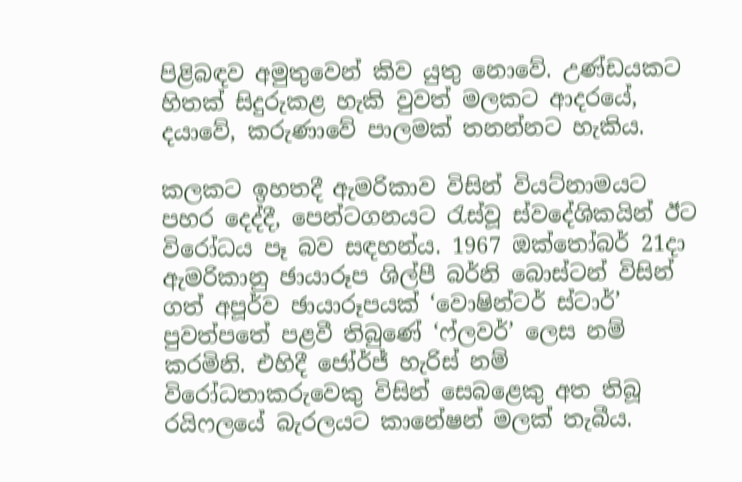පිළිබඳව අමුතුවෙන් කිව යුතු නොවේ. උණ්ඩයකට හිතක් සිදුරුකළ හැකි වුවත් මලකට ආදරයේ, දයාවේ, කරුණාවේ පාලමක් තනන්නට හැකිය.

කලකට ඉහතදී ඇමරිකාව විසින් වියට්නාමයට පහර දෙද්දී, පෙන්ටගනයට රැස්වූ ස්වදේශිකයින් ඊට විරෝධය පෑ බව සඳහන්ය. 1967 ඔක්තෝබර් 21දා ඇමරිකානු ඡායාරූප ශිල්පී බර්නි බොස්ටන් විසින් ගත් අපූර්ව ඡායාරූපයක් ‘වොෂින්ටර් ස්ටාර්’ පුවත්පතේ පළවී තිබුණේ ‘ෆ්ලවර්’ ලෙස නම් කරමිනි. එහිදී ජෝර්ජ් හැරිස් නම් විරෝධතාකරුවෙකු විසින් සෙබළෙකු අත තිබූ රයිෆලයේ බැරලයට කානේෂන් මලක් තැබීය.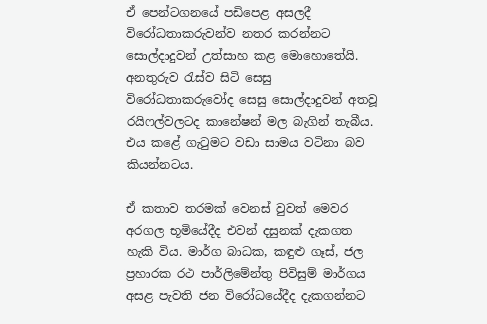ඒ පෙන්ටගනයේ පඩිපෙළ අසලදී විරෝධතාකරුවන්ව නතර කරන්නට සොල්දාදුවන් උත්සාහ කළ මොහොතේයි. අනතුරුව රැස්ව සිටි සෙසු විරෝධතාකරුවෝද සෙසු සොල්දාදුවන් අතවූ රයිෆල්වලටද කානේෂන් මල බැගින් තැබීය. එය කළේ ගැටුමට වඩා සාමය වටිනා බව කියන්නටය.

ඒ කතාව තරමක් වෙනස් වුවත් මෙවර අරගල භූමියේදීද එවන් දසුනක් දැකගත හැකි විය. මාර්ග බාධක, කඳුළු ගෑස්, ජල ප්‍රහාරක රථ පාර්ලිමේන්තු පිවිසුම් මාර්ගය අසළ පැවති ජන විරෝධයේදීද දැකගන්නට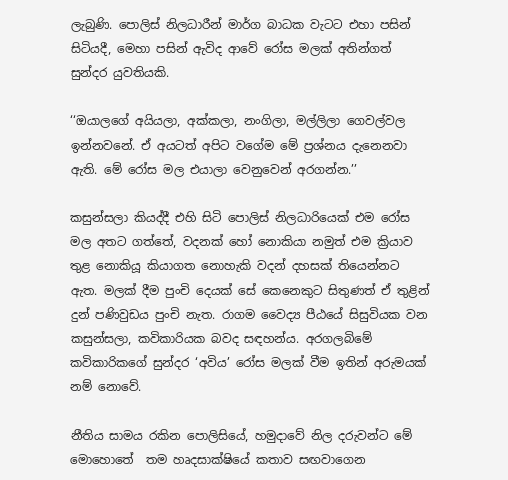ලැබුණි. පොලිස් නිලධාරීන් මාර්ග බාධක වැටට එහා පසින් සිටියදී, මෙහා පසින් ඇවිද ආවේ රෝස මලක් අතින්ගත් සුන්දර යුවතියකි.

‘‘ඔයාලගේ අයියලා, අක්කලා, නංගිලා, මල්ලිලා ගෙවල්වල ඉන්නවනේ. ඒ අයටත් අපිට වගේම මේ ප්‍රශ්නය දැනෙනවා ඇති. මේ රෝස මල එයාලා වෙනුවෙන් අරගන්න.’’

කසුන්සලා කියද්දී එහි සිටි පොලිස් නිලධාරියෙක් එම රෝස මල අතට ගත්තේ, වදනක් හෝ නොකියා නමුත් එම ක්‍රියාව තුළ නොකියූ කියාගත නොහැකි වදන් දහසක් තියෙන්නට ඇත. මලක් දීම පුංචි දෙයක් සේ කෙනෙකුට සිතුණත් ඒ තුළින් දුන් පණිවුඩය පුංචි නැත. රාගම වෛද්‍ය පීඨයේ සිසුවියක වන කසුන්සලා, කවිකාරියක බවද සඳහන්ය. අරගලබිමේ කවිකාරිකගේ සුන්දර ‘අවිය’ රෝස මලක් වීම ඉතින් අරුමයක් නම් නොවේ.

නීතිය සාමය රකින පොලිසියේ, හමුදාවේ නිල දරුවන්ට මේ මොහොතේ  තම හෘදසාක්ෂියේ කතාව සඟවාගෙන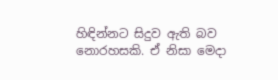හිඳින්නට සිදුව ඇති බව නොරහසකි. ඒ නිසා මෙදා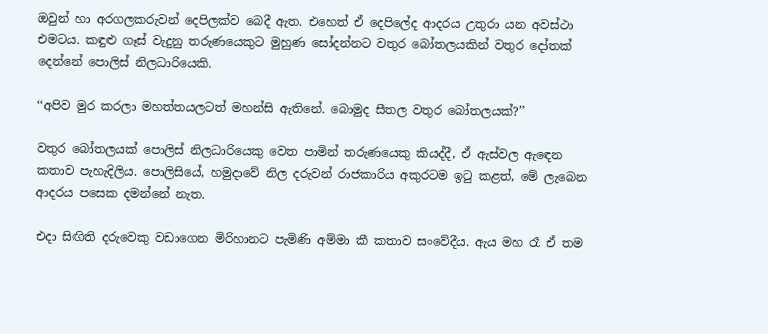ඔවුන් හා අරගලකරුවන් දෙපිලක්ව බෙදී ඇත. එහෙත් ඒ දෙපිලේද ආදරය උතුරා යන අවස්ථා එමටය. කඳුළු ගෑස් වැදුනු තරුණයෙකුට මුහුණ සෝදන්නට වතුර බෝතලයකින් වතුර දෝතක් දෙන්නේ පොලිස් නිලධාරියෙකි.

‘‘අපිව මුර කරලා මහත්තයලටත් මහන්සි ඇතිනේ. බොමුද සීතල වතුර බෝතලයක්?’’

වතුර බෝතලයක් පොලිස් නිලධාරියෙකු වෙත පාමින් තරුණයෙකු කියද්දී, ඒ ඇස්වල ඇඳෙන කතාව පැහැදිලිය. පොලිසියේ, හමුදාවේ නිල දරුවන් රාජකාරිය අකුරටම ඉටු කළත්, මේ ලැබෙන ආදරය පසෙක දමන්නේ නැත.

එදා සිඟිති දරුවෙකු වඩාගෙන මිරිහානට පැමිණි අම්මා කී කතාව සංවේදීය. ඇය මහ රෑ ඒ තම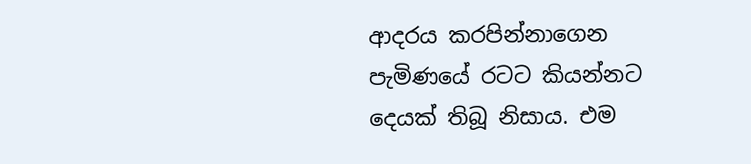ආදරය කරපින්නාගෙන පැමිණයේ රටට කියන්නට දෙයක් තිබූ නිසාය. එම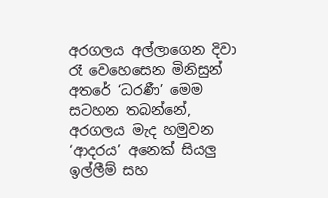අරගලය අල්ලාගෙන දිවා රෑ වෙහෙසෙන මිනිසුන් අතරේ ‘ධරණී’ මෙම සටහන තබන්නේ, අරගලය මැද හමුවන ‘ආදරය’ අනෙක් සියලු ඉල්ලීම් සහ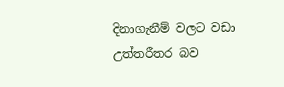දිනාගැනීම් වලට වඩා උත්තරීතර බව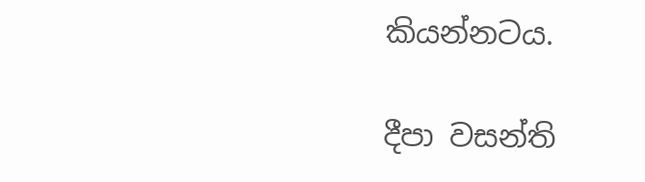කියන්නටය.

දීපා වසන්ති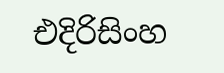එදිරිසිංහ